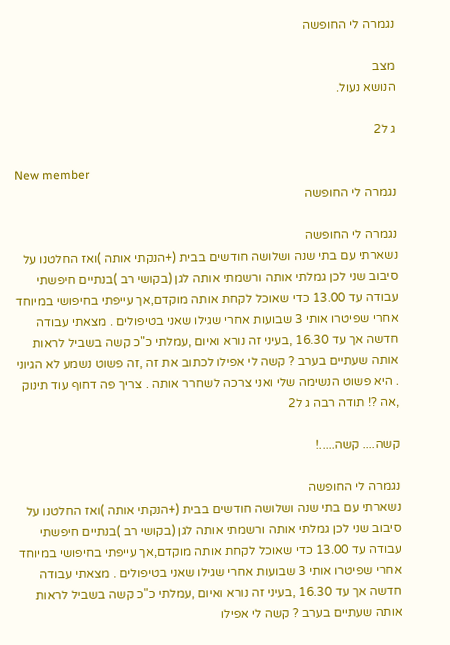נגמרה לי החופשה

מצב
הנושא נעול.

ג ל2

New member
נגמרה לי החופשה

נגמרה לי החופשה
נשארתי עם בתי שנה ושלושה חודשים בבית (+הנקתי אותה )ואז החלטנו על סיבוב שני לכן גמלתי אותה ורשמתי אותה לגן (בקושי רב )בנתיים חיפשתי עבודה עד 13.00 כדי שאוכל לקחת אותה מוקדם,אך עייפתי בחיפושי במיוחד אחרי שפיטרו אותי 3 שבועות אחרי שגילו שאני בטיפולים . מצאתי עבודה חדשה אך עד 16.30 ,בעיני זה נורא ואיום ,עמלתי כ"כ קשה בשביל לראות אותה שעתיים בערב ? קשה לי אפילו לכתוב את זה ,זה פשוט נשמע לא הגיוני . היא פשוט הנשימה שלי ואני צרכה לשחרר אותה . צריך פה דחוף עוד תינוק ,אה ?! תודה רבה ג ל2

קשה.... קשה.....!

נגמרה לי החופשה
נשארתי עם בתי שנה ושלושה חודשים בבית (+הנקתי אותה )ואז החלטנו על סיבוב שני לכן גמלתי אותה ורשמתי אותה לגן (בקושי רב )בנתיים חיפשתי עבודה עד 13.00 כדי שאוכל לקחת אותה מוקדם,אך עייפתי בחיפושי במיוחד אחרי שפיטרו אותי 3 שבועות אחרי שגילו שאני בטיפולים . מצאתי עבודה חדשה אך עד 16.30 ,בעיני זה נורא ואיום ,עמלתי כ"כ קשה בשביל לראות אותה שעתיים בערב ? קשה לי אפילו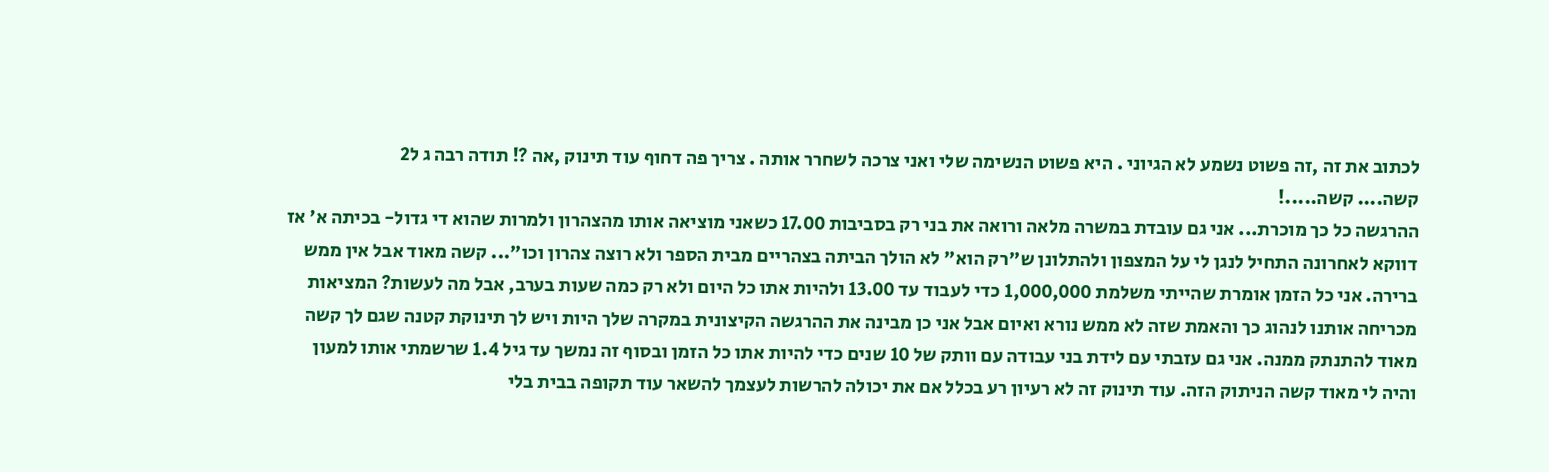לכתוב את זה ,זה פשוט נשמע לא הגיוני . היא פשוט הנשימה שלי ואני צרכה לשחרר אותה . צריך פה דחוף עוד תינוק ,אה ?! תודה רבה ג ל2
קשה.... קשה.....!
ההרגשה כל כך מוכרת... אני גם עובדת במשרה מלאה ורואה את בני רק בסביבות 17.00 כשאני מוציאה אותו מהצהרון ולמרות שהוא די גדול- בכיתה א' אז דווקא לאחרונה התחיל לנגן לי על המצפון ולהתלונן ש"רק הוא" לא הולך הביתה בצהריים מבית הספר ולא רוצה צהרון וכו"... קשה מאוד אבל אין ממש ברירה. אני כל הזמן אומרת שהייתי משלמת 1,000,000 כדי לעבוד עד 13.00 ולהיות אתו כל היום ולא רק כמה שעות בערב, אבל מה לעשות? המציאות מכריחה אותנו לנהוג כך והאמת שזה לא ממש נורא ואיום אבל אני כן מבינה את ההרגשה הקיצונית במקרה שלך היות ויש לך תינוקת קטנה שגם לך קשה מאוד להתנתק ממנה. אני גם עזבתי עם לידת בני עבודה עם וותק של 10 שנים כדי להיות אתו כל הזמן ובסוף זה נמשך עד גיל 1.4 שרשמתי אותו למעון והיה לי מאוד קשה הניתוק הזה. עוד תינוק זה לא רעיון רע בכלל אם את יכולה להרשות לעצמך להשאר עוד תקופה בבית בלי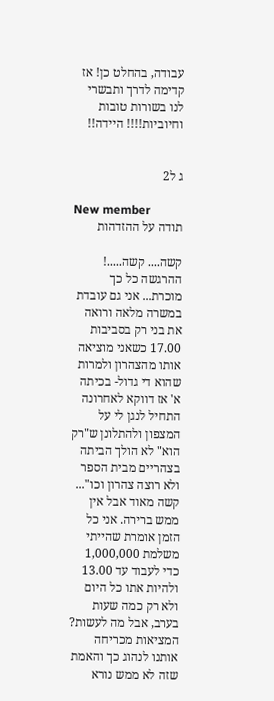עבודה, בהחלט כן! אז קדימה לדרך ותבשרי לנו בשורות טובות וחיוביות!!!! היידה!!


ג ל2

New member
תודה על ההזדהות

קשה.... קשה.....!
ההרגשה כל כך מוכרת... אני גם עובדת במשרה מלאה ורואה את בני רק בסביבות 17.00 כשאני מוציאה אותו מהצהרון ולמרות שהוא די גדול- בכיתה א' אז דווקא לאחרונה התחיל לנגן לי על המצפון ולהתלונן ש"רק הוא" לא הולך הביתה בצהריים מבית הספר ולא רוצה צהרון וכו"... קשה מאוד אבל אין ממש ברירה. אני כל הזמן אומרת שהייתי משלמת 1,000,000 כדי לעבוד עד 13.00 ולהיות אתו כל היום ולא רק כמה שעות בערב, אבל מה לעשות? המציאות מכריחה אותנו לנהוג כך והאמת שזה לא ממש נורא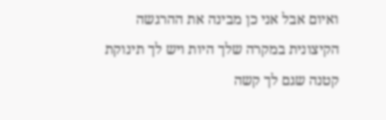ואיום אבל אני כן מבינה את ההרגשה הקיצונית במקרה שלך היות ויש לך תינוקת קטנה שגם לך קשה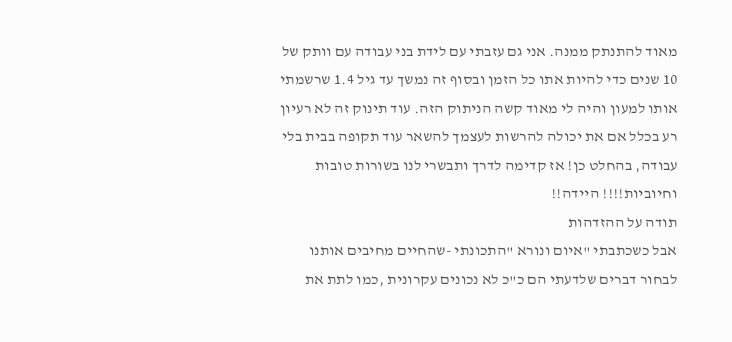מאוד להתנתק ממנה. אני גם עזבתי עם לידת בני עבודה עם וותק של 10 שנים כדי להיות אתו כל הזמן ובסוף זה נמשך עד גיל 1.4 שרשמתי אותו למעון והיה לי מאוד קשה הניתוק הזה. עוד תינוק זה לא רעיון רע בכלל אם את יכולה להרשות לעצמך להשאר עוד תקופה בבית בלי עבודה, בהחלט כן! אז קדימה לדרך ותבשרי לנו בשורות טובות וחיוביות!!!! היידה!!
תודה על ההזדהות
אבל כשכתבתי "איום ונורא "התכונתי -שהחיים מחיבים אותנו לבחור דברים שלדעתי הם כ"כ לא נכונים עקרונית ,כמו לתת את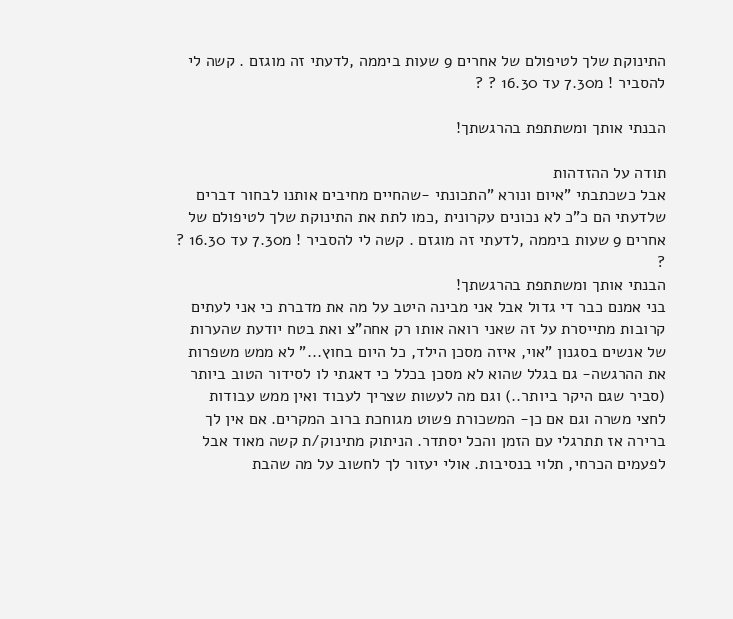התינוקת שלך לטיפולם של אחרים 9 שעות ביממה ,לדעתי זה מוגזם . קשה לי להסביר ! מ7.30 עד 16.30 ? ?

הבנתי אותך ומשתתפת בהרגשתך!

תודה על ההזדהות
אבל כשכתבתי "איום ונורא "התכונתי -שהחיים מחיבים אותנו לבחור דברים שלדעתי הם כ"כ לא נכונים עקרונית ,כמו לתת את התינוקת שלך לטיפולם של אחרים 9 שעות ביממה ,לדעתי זה מוגזם . קשה לי להסביר ! מ7.30 עד 16.30 ? ?
הבנתי אותך ומשתתפת בהרגשתך!
בני אמנם כבר די גדול אבל אני מבינה היטב על מה את מדברת כי אני לעתים קרובות מתייסרת על זה שאני רואה אותו רק אחה"צ ואת בטח יודעת שהערות של אנשים בסגנון "אוי, איזה מסכן הילד, כל היום בחוץ..." לא ממש משפרות את ההרגשה- גם בגלל שהוא לא מסכן בכלל כי דאגתי לו לסידור הטוב ביותר (סביר שגם היקר ביותר..) וגם מה לעשות שצריך לעבוד ואין ממש עבודות לחצי משרה וגם אם כן- המשכורת פשוט מגוחכת ברוב המקרים. אם אין לך ברירה אז תתרגלי עם הזמן והכל יסתדר. הניתוק מתינוק/ת קשה מאוד אבל לפעמים הכרחי, תלוי בנסיבות. אולי יעזור לך לחשוב על מה שהבת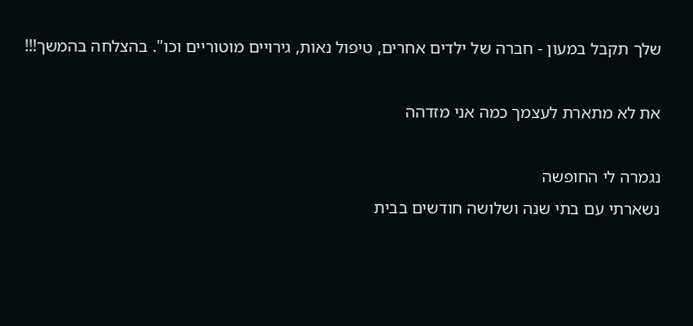שלך תקבל במעון - חברה של ילדים אחרים, טיפול נאות, גירויים מוטוריים וכו". בהצלחה בהמשך!!!

את לא מתארת לעצמך כמה אני מזדהה

נגמרה לי החופשה
נשארתי עם בתי שנה ושלושה חודשים בבית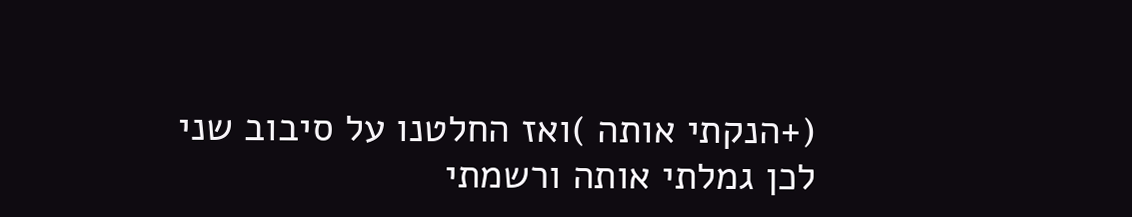(+הנקתי אותה )ואז החלטנו על סיבוב שני לכן גמלתי אותה ורשמתי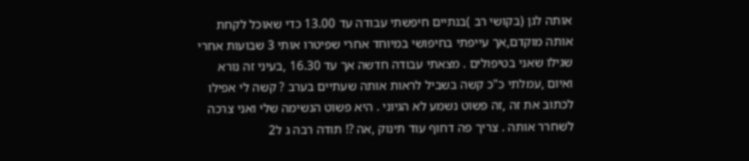אותה לגן (בקושי רב )בנתיים חיפשתי עבודה עד 13.00 כדי שאוכל לקחת אותה מוקדם,אך עייפתי בחיפושי במיוחד אחרי שפיטרו אותי 3 שבועות אחרי שגילו שאני בטיפולים . מצאתי עבודה חדשה אך עד 16.30 ,בעיני זה נורא ואיום ,עמלתי כ"כ קשה בשביל לראות אותה שעתיים בערב ? קשה לי אפילו לכתוב את זה ,זה פשוט נשמע לא הגיוני . היא פשוט הנשימה שלי ואני צרכה לשחרר אותה . צריך פה דחוף עוד תינוק ,אה ?! תודה רבה ג ל2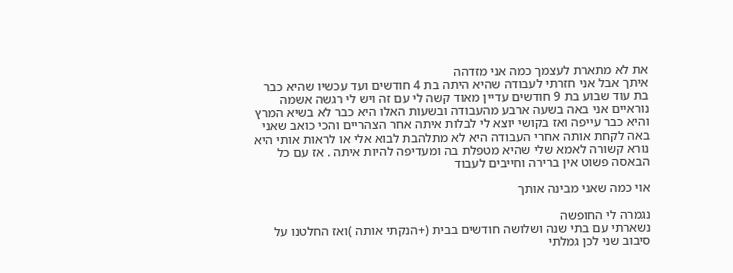את לא מתארת לעצמך כמה אני מזדהה
איתך אבל אני חזרתי לעבודה שהיא היתה בת 4 חודשים ועד עכשיו שהיא כבר בת עוד שבוע בת 9 חודשים עדיין מאוד קשה לי עם זה ויש לי רגשה אשמה נוראיים אני באה בשעה ארבע מהעבודה ובשעות האלו היא כבר לא בשיא המרץ והיא כבר עייפה ואז בקושי יוצא לי לבלות איתה אחר הצהריים והכי כואב שאני באה לקחת אותה אחרי העבודה היא לא מתלהבת לבוא אלי או לראות אותי היא נורא קשורה לאמא שלי שהיא מטפלת בה ומעדיפה להיות איתה . אז עם כל הבאסה פשוט אין ברירה וחייבים לעבוד

אוי כמה שאני מבינה אותך

נגמרה לי החופשה
נשארתי עם בתי שנה ושלושה חודשים בבית (+הנקתי אותה )ואז החלטנו על סיבוב שני לכן גמלתי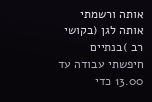אותה ורשמתי אותה לגן (בקושי רב )בנתיים חיפשתי עבודה עד 13.00 כדי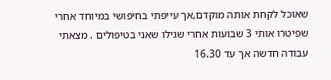שאוכל לקחת אותה מוקדם,אך עייפתי בחיפושי במיוחד אחרי שפיטרו אותי 3 שבועות אחרי שגילו שאני בטיפולים . מצאתי עבודה חדשה אך עד 16.30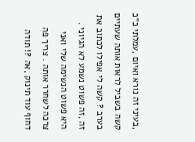,בעיני זה נורא ואיום ,עמלתי כ"כ קשה בשביל לראות אותה שעתיים בערב ? קשה לי אפילו לכתוב את זה ,זה פשוט נשמע לא הגיוני . היא פשוט הנשימה שלי ואני צרכה לשחרר אותה . צריך פה דחוף עוד תינוק ,אה ?! תודה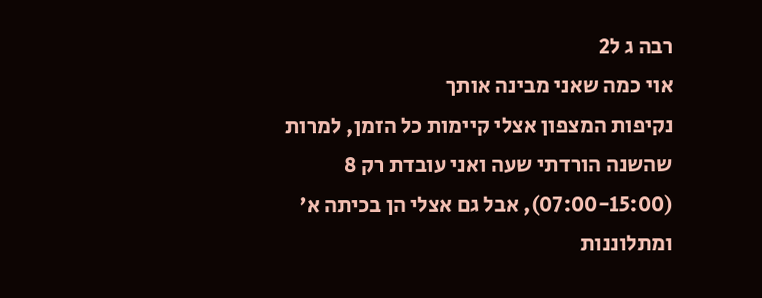רבה ג ל2
אוי כמה שאני מבינה אותך
נקיפות המצפון אצלי קיימות כל הזמן, למרות שהשנה הורדתי שעה ואני עובדת רק 8 (07:00-15:00), אבל גם אצלי הן בכיתה א' ומתלוננות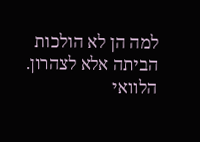למה הן לא הולכות הביתה אלא לצהרון. הלוואי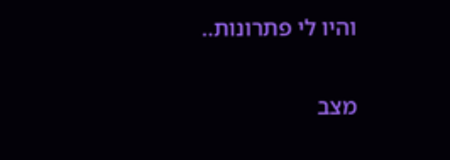והיו לי פתרונות..

מצב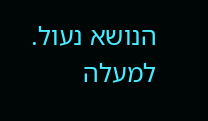הנושא נעול.
למעלה